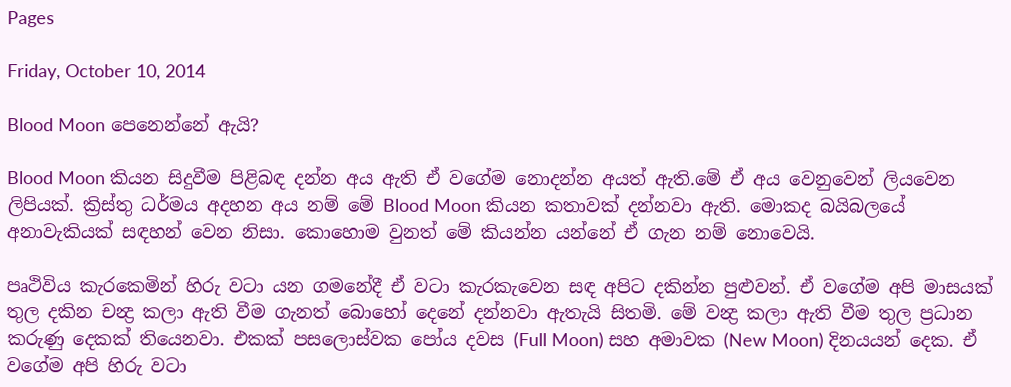Pages

Friday, October 10, 2014

Blood Moon පෙනෙන්නේ ඇයි?

Blood Moon කියන සිදුවීම පිළිබඳ දන්න අය ඇති ඒ වගේම නොදන්න අයත් ඇති.මේ ඒ අය වෙනුවෙන් ලියවෙන ලිපියක්. ක්‍රිස්තු ධර්මය අදහන අය නම් මේ Blood Moon කියන කතාවක් දන්නවා ඇති. මොකද බයිබලයේ අනාවැකියක් සඳහන් වෙන නිසා. කොහොම වුනත් මේ කියන්න යන්නේ ඒ ගැන නම් නොවෙයි.

පෘථිවිය කැරකෙමින් හිරු වටා යන ගමනේදී ඒ වටා කැරකැවෙන සඳ අපිට දකින්න පුළුවන්. ඒ වගේම අපි මාසයක් තුල දකින චන්‍ද්‍ර කලා ඇති වීම ගැනත් බොහෝ දෙනේ දන්නවා ඇතැයි සිතමි. මේ වන්‍ද්‍ර කලා ඇති වීම තුල ප්‍රධාන කරුණු දෙකක් තියෙනවා. එකක් පසලොස්වක පෝය දවස (Full Moon) සහ අමාවක (New Moon) දිනයයන් දෙක. ඒ වගේම අපි හිරු වටා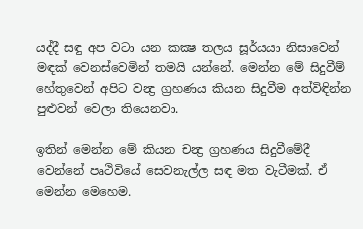යද්දී සඳු අප වටා යන කක්‍ෂ තලය සූර්යයා නිසාවෙන් මඳක් වෙනස්වෙමින් තමයි යන්නේ. මෙන්න මේ සිදුවීම් හේතුවෙන් අපිට වන්‍ද්‍ර ග්‍රහණය කියන සිදුවීම අත්විඳින්න පුළුවන් වෙලා තියෙනවා.

ඉතින් මෙන්න මේ කියන චන්‍ද්‍ර ග්‍රහණය සිදුවීමේදී වෙන්නේ පෘථිවියේ සෙවනැල්ල සඳ මත වැටීමක්. ඒ මෙන්න මෙහෙම.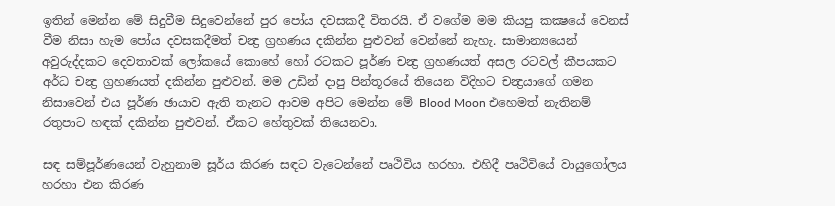ඉතින් මෙන්න මේ සිදුවීම සිදුවෙන්නේ පුර පෝය දවසකදී විතරයි. ඒ වගේම මම කියපු කක්‍ෂයේ වෙනස් වීම නිසා හැම පෝය දවසකදීමත් චන්‍ද්‍ර ග්‍රහණය දකින්න පුළුවන් වෙන්නේ නැහැ. සාමාන්‍යයෙන් අවුරුද්දකට දෙවතාවක් ලෝකයේ කොහේ හෝ රටකට පූර්ණ චන්‍ද්‍ර ග්‍රහණයත් අසල රටවල් කීපයකට අර්ධ චන්‍ද්‍ර ග්‍රහණයත් දකින්න පුළුවන්. මම උඩින් දාපු පින්තූරයේ තියෙන විදිහට චන්‍ද්‍රයාගේ ගමන නිසාවෙන් එය පූර්ණ ඡායාව ඇති තැනට ආවම අපිට මෙන්න මේ Blood Moon එහෙමත් නැතිනම් රතුපාට හඳක් දකින්න පුළුවන්. ඒකට හේතුවක් තියෙනවා.

සඳ සම්පූර්ණයෙන් වැහුනාම සූර්ය කිරණ සඳට වැටෙන්නේ පෘථිවිය හරහා. එහිදී පෘථිවියේ වායුගෝලය හරහා එන කිරණ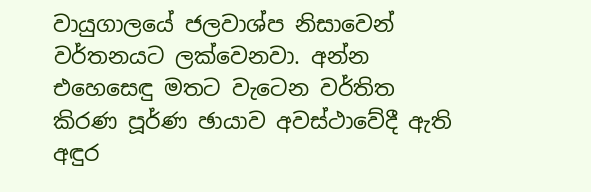වායුගාලයේ ජලවාශ්ප නිසාවෙන් වර්තනයට ලක්වෙනවා. අන්න එහෙසෙඳු මතට වැටෙන වර්තිත කිරණ පූර්ණ ඡායාව අවස්ථාවේදී ඇති අඳුර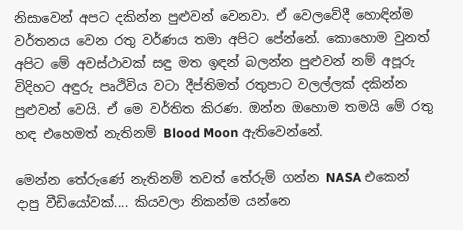නිසාවෙන් අපට දකින්න පුළුවන් වෙනවා. ඒ වෙලවේදී හොඳින්ම වර්තනය වෙන රතු වර්ණය තමා අපිට පේන්නේ. කොහොම වුනත් අපිට මේ අවස්ථාවක් සඳු මත ඉඳන් බලන්න පුළුවන් නම් අපූරු විදිහට අඳුරු පෘථිවිය වටා දීප්තිමත් රතුපාට වලල්ලක් දකින්න පුළුවන් වෙයි. ඒ මෙ වර්තිත කිරණ. ඔන්න ඔහොම තමයි මේ රතු හඳ එහෙමත් නැතිනම් Blood Moon ඇතිවෙන්නේ.

මෙන්න තේරුණේ නැතිනම් තවත් තේරුම් ගන්න NASA එකෙන් දාපු වීඩියෝවක්.... කියවලා නිකන්ම යන්නෙ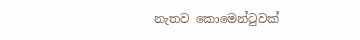නැතව කොමෙන්ටුවක්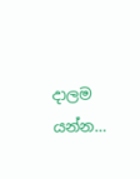දාලම යන්න...